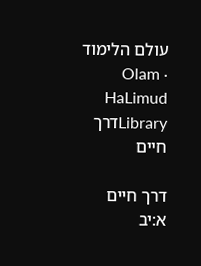עולם הלימוד · Olam HaLimud
Libraryדרך חיים

דרך חיים א:יב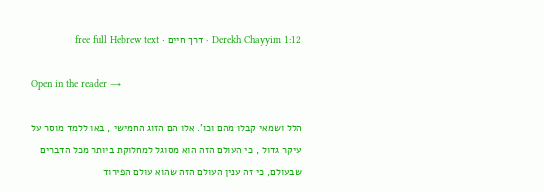Derekh Chayyim 1:12 · דרך חיים · free full Hebrew text

Open in the reader →

הלל ושמאי קבלו מהם וכו'. אלו הם הזוג החמישי , באו ללמד מוסר על עיקר גדול , כי העולם הזה הוא מסוגל למחלוקת ביותר מכל הדברים שבעולם, כי זה ענין העולם הזה שהוא עולם הפירוד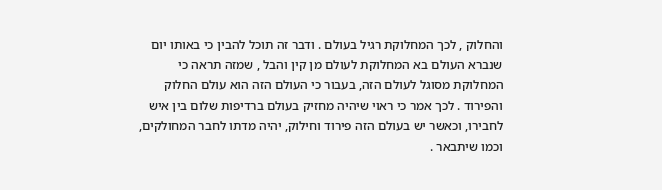והחלוק , לכך המחלוקת רגיל בעולם . ודבר זה תוכל להבין כי באותו יום שנברא העולם בא המחלוקת לעולם מן קין והבל , שמזה תראה כי המחלוקת מסוגל לעולם הזה, בעבור כי העולם הזה הוא עולם החלוק והפירוד . לכך אמר כי ראוי שיהיה מחזיק בעולם ברדיפות שלום בין איש לחבירו, וכאשר יש בעולם הזה פירוד וחילוק, יהיה מדתו לחבר המחולקים, וכמו שיתבאר .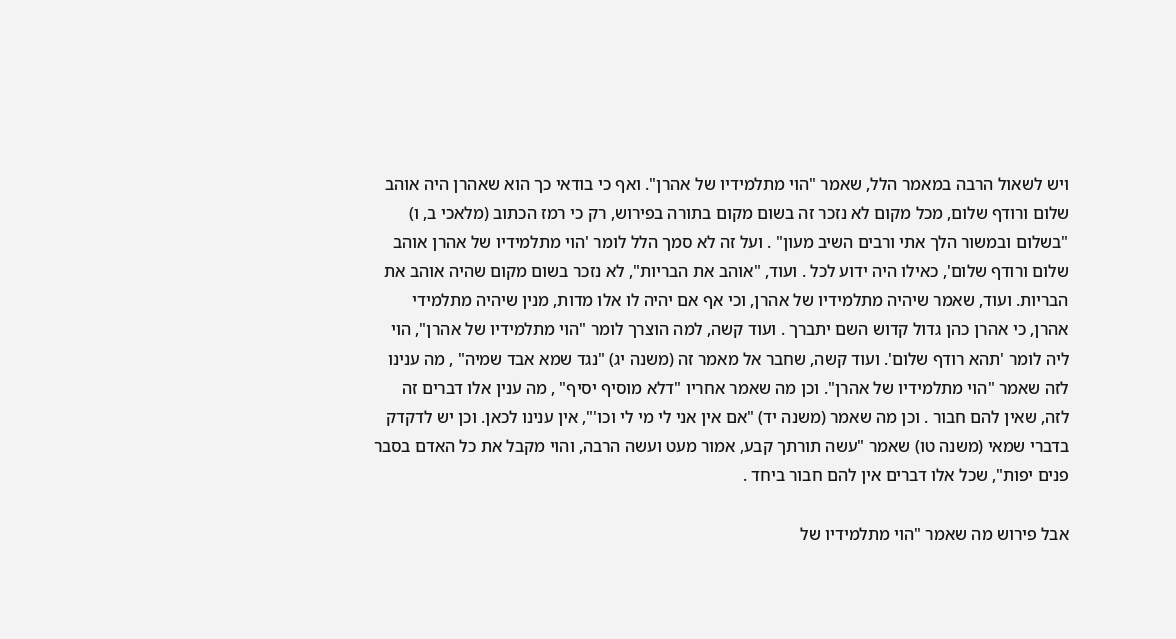ויש לשאול הרבה במאמר הלל, שאמר "הוי מתלמידיו של אהרן". ואף כי בודאי כך הוא שאהרן היה אוהב שלום ורודף שלום, מכל מקום לא נזכר זה בשום מקום בתורה בפירוש, רק כי רמז הכתוב (מלאכי ב, ו) "בשלום ובמשור הלך אתי ורבים השיב מעון" . ועל זה לא סמך הלל לומר 'הוי מתלמידיו של אהרן אוהב שלום ורודף שלום', כאילו היה ידוע לכל . ועוד, "אוהב את הבריות", לא נזכר בשום מקום שהיה אוהב את הבריות. ועוד, שאמר שיהיה מתלמידיו של אהרן, וכי אף אם יהיה לו אלו מדות, מנין שיהיה מתלמידי אהרן, כי אהרן כהן גדול קדוש השם יתברך . ועוד קשה, למה הוצרך לומר "הוי מתלמידיו של אהרן", הוי ליה לומר 'תהא רודף שלום'. ועוד קשה, שחבר אל מאמר זה (משנה יג) "נגד שמא אבד שמיה" , מה ענינו לזה שאמר "הוי מתלמידיו של אהרן". וכן מה שאמר אחריו "דלא מוסיף יסיף" , מה ענין אלו דברים זה לזה, שאין להם חבור . וכן מה שאמר (משנה יד) "אם אין אני לי מי לי וכו'", אין ענינו לכאן. וכן יש לדקדק בדברי שמאי (משנה טו) שאמר "עשה תורתך קבע, אמור מעט ועשה הרבה, והוי מקבל את כל האדם בסבר פנים יפות", שכל אלו דברים אין להם חבור ביחד .

אבל פירוש מה שאמר "הוי מתלמידיו של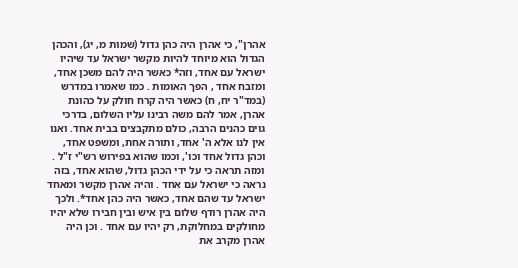אהרן", כי אהרן היה כהן גדול (שמות מ, יג), והכהן הגדול הוא מיוחד להיות מקשר ישראל עד שיהיו ישראל עם אחד, וזה* כאשר היה להם משכן אחד, ומזבח אחד , הפך האומות . כמו שאמרו במדרש (במד"ר יח, ח) כאשר היה קרח חולק על כהונת אהרן, אמר להם משה רבינו עליו השלום, בדרכי גוים כהנים הרבה, כולם מתקבצים בבית אחד. ואנו אין לנו אלא ה' אחד, ותורה אחת, ומשפט אחד, וכהן גדול אחד וכו', וכמו שהוא בפירוש רש"י ז"ל . ומזה תראה כי על ידי הכהן גדול, שהוא אחד, בזה נראה כי ישראל עם אחד . והיה אהרן מקשר ומאחד ישראל עד שהם אחד, כאשר היה כהן אחד*. ולכך היה אהרן רודף שלום בין איש ובין חבירו שלא יהיו מחולקים במחלוקת, רק יהיו עם אחד . וכן היה אהרן מקרב את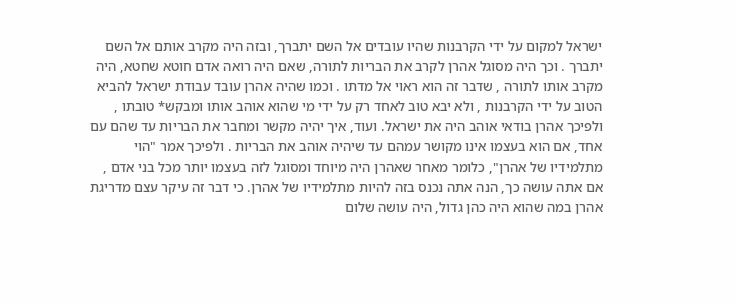ישראל למקום על ידי הקרבנות שהיו עובדים אל השם יתברך, ובזה היה מקרב אותם אל השם יתברך . וכך היה מסוגל אהרן לקרב את הבריות לתורה, שאם היה רואה אדם חוטא שחטא, היה מקרב אותו לתורה , שדבר זה הוא ראוי אל מדתו . וכמו שהיה אהרן עובד עבודת ישראל להביא הטוב על ידי הקרבנות , ולא יבא טוב לאחד רק על ידי מי שהוא אוהב אותו ומבקש* טובתו , ולפיכך אהרן בודאי אוהב היה את ישראל. ועוד, איך יהיה מקשר ומחבר את הבריות עד שהם עם אחד, אם הוא בעצמו אינו מקושר עמהם עד שיהיה אוהב את הבריות . ולפיכך אמר "הוי מתלמידיו של אהרן", כלומר מאחר שאהרן היה מיוחד ומסוגל לזה בעצמו יותר מכל בני אדם , אם אתה עושה כך, הנה אתה נכנס בזה להיות מתלמידיו של אהרן. כי דבר זה עיקר עצם מדריגת אהרן במה שהוא היה כהן גדול, היה עושה שלום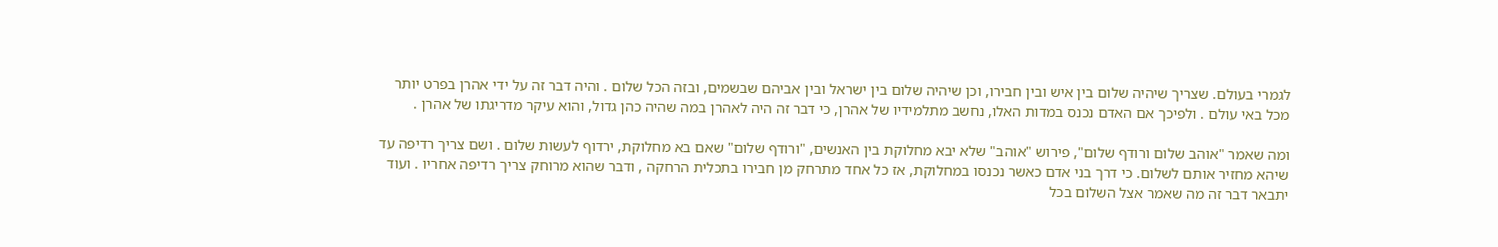לגמרי בעולם. שצריך שיהיה שלום בין איש ובין חבירו, וכן שיהיה שלום בין ישראל ובין אביהם שבשמים, ובזה הכל שלום . והיה דבר זה על ידי אהרן בפרט יותר מכל באי עולם . ולפיכך אם האדם נכנס במדות האלו, נחשב מתלמידיו של אהרן, כי דבר זה היה לאהרן במה שהיה כהן גדול, והוא עיקר מדריגתו של אהרן .

ומה שאמר "אוהב שלום ורודף שלום", פירוש "אוהב" שלא יבא מחלוקת בין האנשים, "ורודף שלום" שאם בא מחלוקת, ירדוף לעשות שלום . ושם צריך רדיפה עד שיהא מחזיר אותם לשלום. כי דרך בני אדם כאשר נכנסו במחלוקת, אז כל אחד מתרחק מן חבירו בתכלית הרחקה , ודבר שהוא מרוחק צריך רדיפה אחריו . ועוד יתבאר דבר זה מה שאמר אצל השלום בכל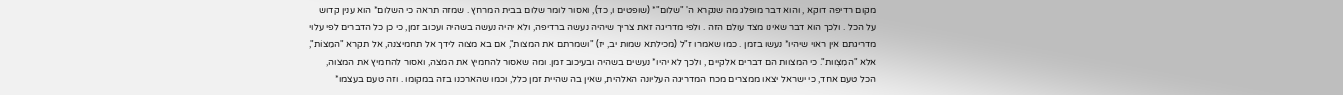מקום רדיפה דוקא , והוא דבר מופלג מה שנקרא ה' "שלום"* (שופטים ו, כד), ואסור לומר שלום בבית המרחץ . שמזה תראה כי השלום* הוא ענין קדוש על הכל . ולכך הוא דבר שאינו מצד עולם הזה . ולפי מדריגה זאת צריך שיהיה נעשה ברדיפה, ולא יהיה נעשה בשהיה ועכוב זמן, כי כן כל הדברים לפי עלוי מדריגתם אין ראוי שיהיו* נעשו בזמן . כמו שאמרו ז"ל (מכילתא שמות יב, יז) "ושמרתם את המצות", אם בא מצוה לידך אל תחמיצנה, אל תקרא "המֵצוֹת", אלא "המִצְוות". כי המצוות הם דברים אלקיים , ולכך לא יהיו* נעשים בשהיה ובעיכוב זמן. ומה שאסור להחמיץ את המצה, ואסור להחמיץ את המצוה, הכל טעם אחד, כי ישראל יצאו ממצרים מכח המדריגה העליונה האלהית, שאין בה שהיית זמן כלל, וכמו שהארכנו בזה במקומו . וזה טעם בעצמו*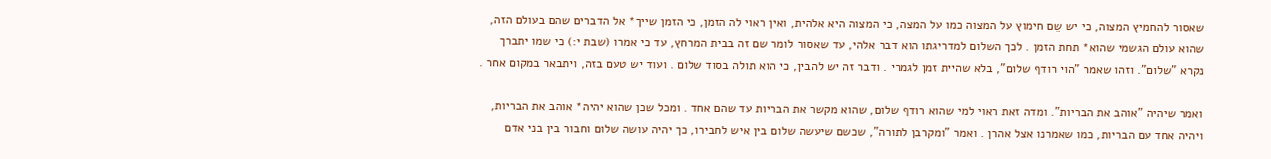שאסור להחמיץ המצוה, כי יש שֵם חימוץ על המצוה כמו על המצה, כי המצוה היא אלהית, ואין ראוי לה הזמן, כי הזמן שייך* אל הדברים שהם בעולם הזה, שהוא עולם הגשמי שהוא* תחת הזמן . לכך השלום למדריגתו הוא דבר אלהי, עד שאסור לומר שם זה בבית המרחץ, עד כי אמרו (שבת י:) כי שמו יתברך נקרא "שלום". וזהו שאמר "הוי רודף שלום", בלא שהיית זמן לגמרי . ודבר זה יש להבין, כי הוא תולה בסוד שלום . ועוד יש טעם בזה, ויתבאר במקום אחר .

ואמר שיהיה "אוהב את הבריות". ומדה זאת ראוי למי שהוא רודף שלום, שהוא מקשר את הבריות עד שהם אחד . ומכל שכן שהוא יהיה* אוהב את הבריות, ויהיה אחד עם הבריות, כמו שאמרנו אצל אהרן . ואמר "ומקרבן לתורה", שכשם שיעשה שלום בין איש לחבירו, כך יהיה עושה שלום וחבור בין בני אדם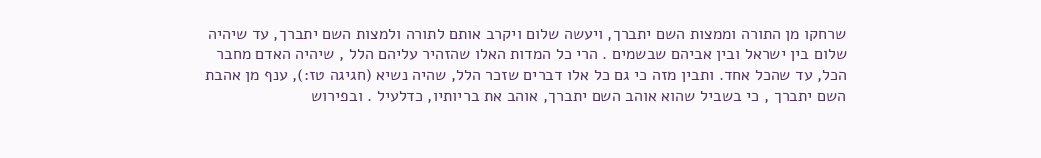שרחקו מן התורה וממצות השם יתברך, ויעשה שלום ויקרב אותם לתורה ולמצות השם יתברך, עד שיהיה שלום בין ישראל ובין אביהם שבשמים . הרי כל המדות האלו שהזהיר עליהם הלל , שיהיה האדם מחבר הכל, עד שהכל אחד. ותבין מזה כי גם כל אלו דברים שזכר הלל, שהיה נשיא (חגיגה טז:), ענף מן אהבת השם יתברך , כי בשביל שהוא אוהב השם יתברך, אוהב את בריותיו, כדלעיל . ובפירוש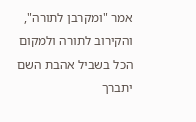אמר "ומקרבן לתורה", והקירוב לתורה ולמקום הכל בשביל אהבת השם יתברך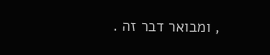, ומבואר דבר זה .